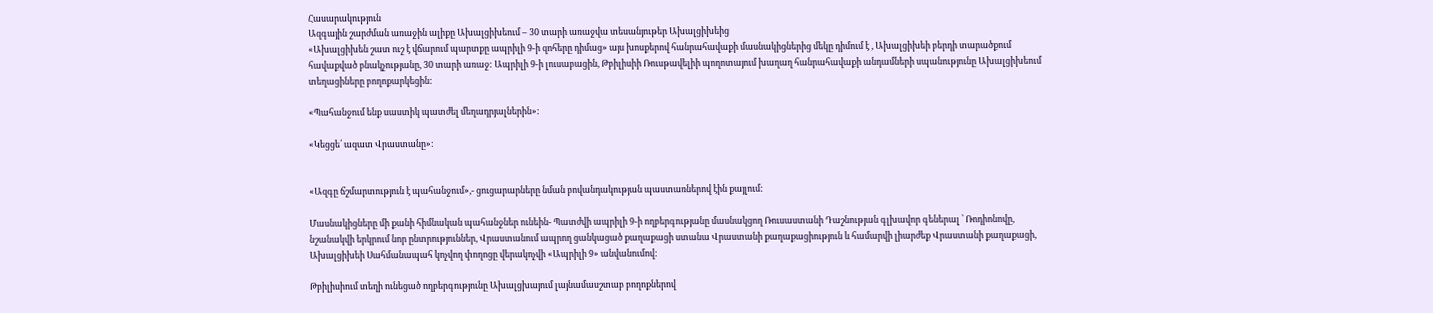Հասարակություն
Ազգային շարժման առաջին ալիքը Ախալցիխեում – 30 տարի առաջվա տեսանյութեր Ախալցիխեից
«Ախալցիխեն շատ ուշ է վճարում պարտքը ապրիլի 9-ի զոհերը դիմաց» այս խոսքերով հանրահավաքի մասնակիցներից մեկը դիմում է , Ախալցիխեի բերդի տարածքում հավաքված բնակչությանը, 30 տարի առաջ: Ապրիլի 9-ի լուսաբացին, Թբիլիսիի Ռուսթավելիի պողոտայում խաղաղ հանրահավաքի անդամների սպանությունը Ախալցիխեում տեղացիները բողոքարկեցին:

«Պահանջում ենք սաստիկ պատժել մեղադրյալներին»:

«Կեցցե՛ ազատ Վրաստանը»:


«Ազգը ճշմարտություն է պահանջում»,- ցուցարարները նման բովանդակության պաստառներով էին քայլում:

Մասնակիցները մի քանի հիմնական պահանջներ ունեին- Պատժվի ապրիլի 9-ի ողբերգությանը մասնակցող Ռուսաստանի Դաշնության գլխավոր գեներալ ՝ Ռոդիոնովը, նշանակվի երկրում նոր ընտրություններ, Վրաստանում ապրող ցանկացած քաղաքացի ստանա Վրաստանի քաղաքացիություն և համարվի լիարժեք Վրաստանի քաղաքացի, Ախալցիխեի Սահմանապահ կոչվող փողոցը վերակոչվի «Ապրիլի 9» անվանումով:

Թբիլիսիում տեղի ունեցած ողբերգությունը Ախալցխայում լայնամասշտաբ բողոքներով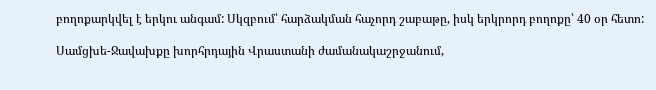բողոքարկվել է երկու անգամ: Սկզբում՝ հարձակման հաչորդ շաբաթը, իսկ երկրորդ բողոքը՝ 40 օր հետո:

Սամցխե-Ջավախքը խորհրդային Վրաստանի ժամանակաշրջանում,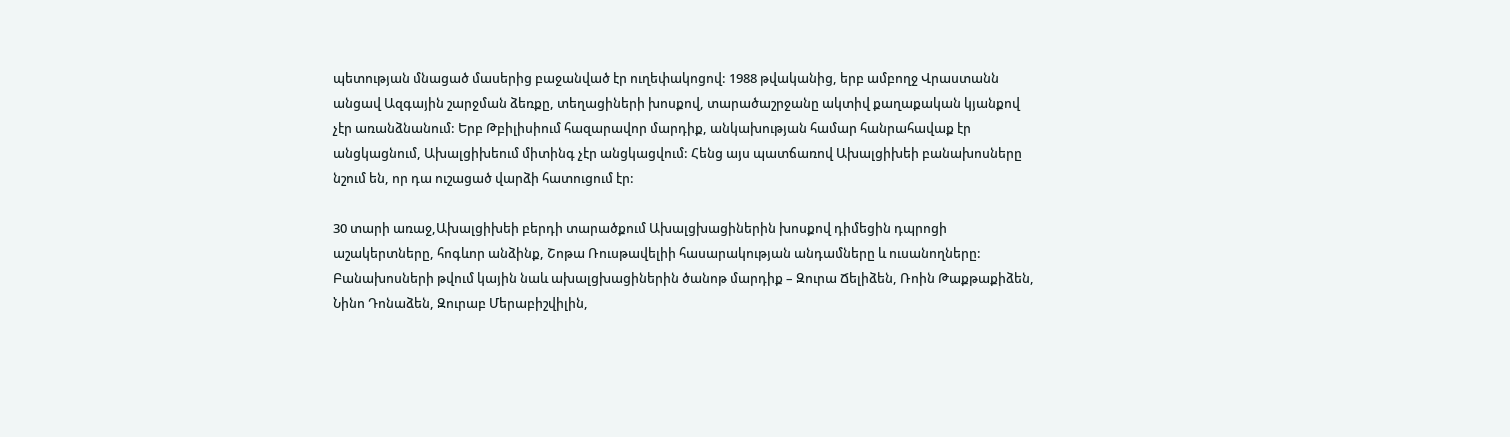պետության մնացած մասերից բաջանված էր ուղեփակոցով: 1988 թվականից, երբ ամբողջ Վրաստանն անցավ Ազգային շարջման ձեռքը, տեղացիների խոսքով, տարածաշրջանը ակտիվ քաղաքական կյանքով չէր առանձնանում: Երբ Թբիլիսիում հազարավոր մարդիք, անկախության համար հանրահավաք էր անցկացնում, Ախալցիխեում միտինգ չէր անցկացվում: Հենց այս պատճառով Ախալցիխեի բանախոսները նշում են, որ դա ուշացած վարձի հատուցում էր:

30 տարի առաջ,Ախալցիխեի բերդի տարածքում Ախալցխացիներին խոսքով դիմեցին դպրոցի աշակերտները, հոգևոր անձինք, Շոթա Ռուսթավելիի հասարակության անդամները և ուսանողները: Բանախոսների թվում կային նաև ախալցխացիներին ծանոթ մարդիք – Զուրա Ճելիձեն, Ռոին Թաքթաքիձեն, Նինո Դոնաձեն, Զուրաբ Մերաբիշվիլին,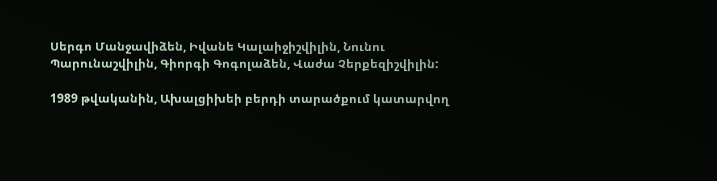Սերգո Մանջավիձեն, Իվանե Կալաիջիշվիլին, Նունու Պարունաշվիլին, Գիորգի Գոգոլաձեն, Վաժա Չերքեզիշվիլին:

1989 թվականին, Ախալցիխեի բերդի տարածքում կատարվող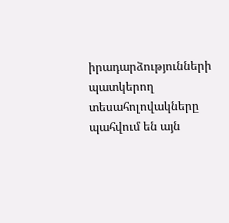իրադարձությունների պատկերող տեսահոլովակները պահվում են այն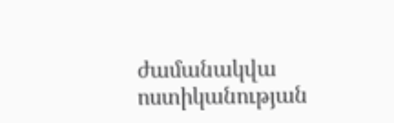ժամանակվա ոստիկանության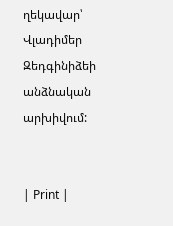ղեկավար՝ Վլադիմեր Զեդգինիձեի անձնական արխիվում:


| Print |